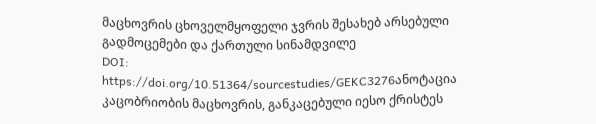მაცხოვრის ცხოველმყოფელი ჯვრის შესახებ არსებული გადმოცემები და ქართული სინამდვილე
DOI:
https://doi.org/10.51364/sourcestudies/GEKC3276ანოტაცია
კაცობრიობის მაცხოვრის, განკაცებული იესო ქრისტეს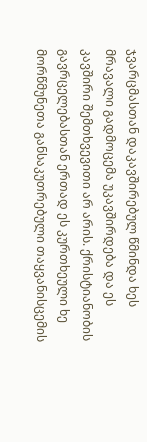ჯვარცმასთან დაკავშირებულ წმინდა ხეს მრავალი გადმოცემა უკავშირდება და ეს კავშირი შემთხვევითი არ არის. ქრისტიანობის გავრცელებასთან ერთად ეს კურთხეული ხე მორწმუნეთა განსაკუთრებული თაყვანისცემის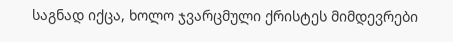საგნად იქცა, ხოლო ჯვარცმული ქრისტეს მიმდევრები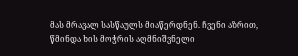მას მრავალ სასწაულს მიაწერდნენ. ჩვენი აზრით, წმინდა ხის მოჭრის აღმნიშვნელი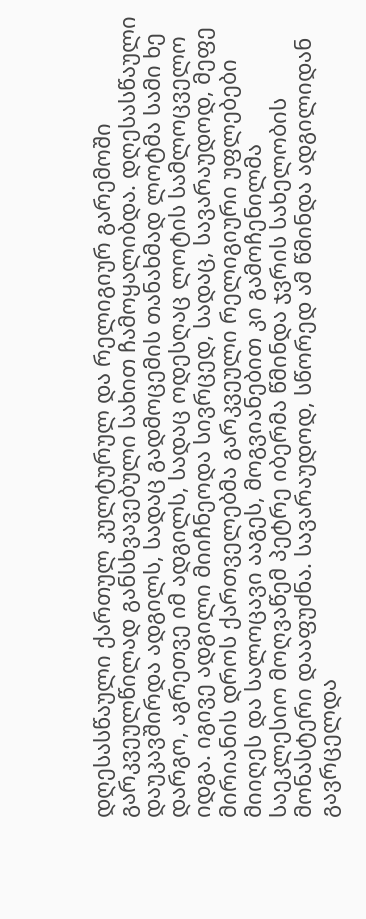დღესასწაული ქართულ კულტურულ და რელიგიურ გარემოში გარკვეულწილად განსხვავებული სახით ჩამოყალიბდა. დღესასწაული დაუკავშირდა ადგილს, სადაც გადმოცემის თანახმად ლოტმა სამი ხე დარგო, აგრეთვე იმ ადგილს, სადაც ოდესღაც ლოტის სამლოცველო იდგა. იგივე ადგილი მიიჩნეოდა სივრცედ, სადაც, სავარაუდოდ, მეფე მირიანის დროს ქართველებმა გარკვეული რელიგიური უფლებები მიიღეს და სალოცავი ააგეს, მოგვიანებით კი გამოჩენილმა საეკლესიო მოღვაწემ პეტრე იბერმა წმინდა ჯვრის სახელობის მონასტერი დააფუძნა. სავარაუდოდ, სწორედ ამ წმინდა ადგილიდან გავრცელდა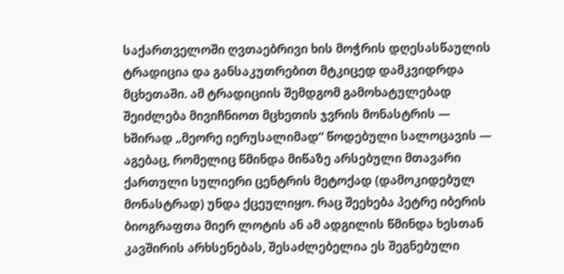საქართველოში ღვთაებრივი ხის მოჭრის დღესასწაულის ტრადიცია და განსაკუთრებით მტკიცედ დამკვიდრდა მცხეთაში. ამ ტრადიციის შემდგომ გამოხატულებად შეიძლება მივიჩნიოთ მცხეთის ჯვრის მონასტრის — ხშირად „მეორე იერუსალიმად“ წოდებული სალოცავის — აგებაც, რომელიც წმინდა მიწაზე არსებული მთავარი ქართული სულიერი ცენტრის მეტოქად (დამოკიდებულ მონასტრად) უნდა ქცეულიყო. რაც შეეხება პეტრე იბერის ბიოგრაფთა მიერ ლოტის ან ამ ადგილის წმინდა ხესთან კავშირის არხსენებას, შესაძლებელია ეს შეგნებული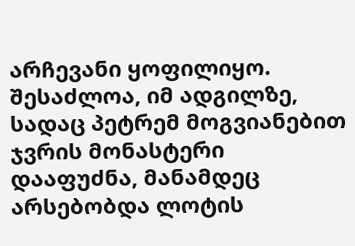არჩევანი ყოფილიყო. შესაძლოა, იმ ადგილზე, სადაც პეტრემ მოგვიანებით ჯვრის მონასტერი დააფუძნა, მანამდეც არსებობდა ლოტის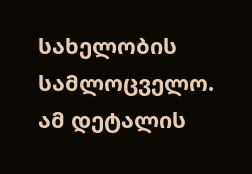სახელობის სამლოცველო. ამ დეტალის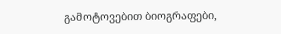გამოტოვებით ბიოგრაფები,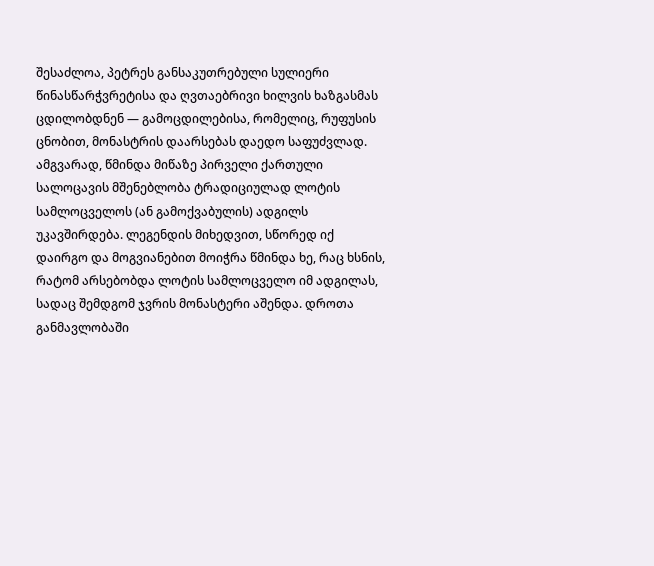შესაძლოა, პეტრეს განსაკუთრებული სულიერი წინასწარჭვრეტისა და ღვთაებრივი ხილვის ხაზგასმას ცდილობდნენ — გამოცდილებისა, რომელიც, რუფუსის ცნობით, მონასტრის დაარსებას დაედო საფუძვლად. ამგვარად, წმინდა მიწაზე პირველი ქართული სალოცავის მშენებლობა ტრადიციულად ლოტის სამლოცველოს (ან გამოქვაბულის) ადგილს უკავშირდება. ლეგენდის მიხედვით, სწორედ იქ დაირგო და მოგვიანებით მოიჭრა წმინდა ხე, რაც ხსნის, რატომ არსებობდა ლოტის სამლოცველო იმ ადგილას, სადაც შემდგომ ჯვრის მონასტერი აშენდა. დროთა განმავლობაში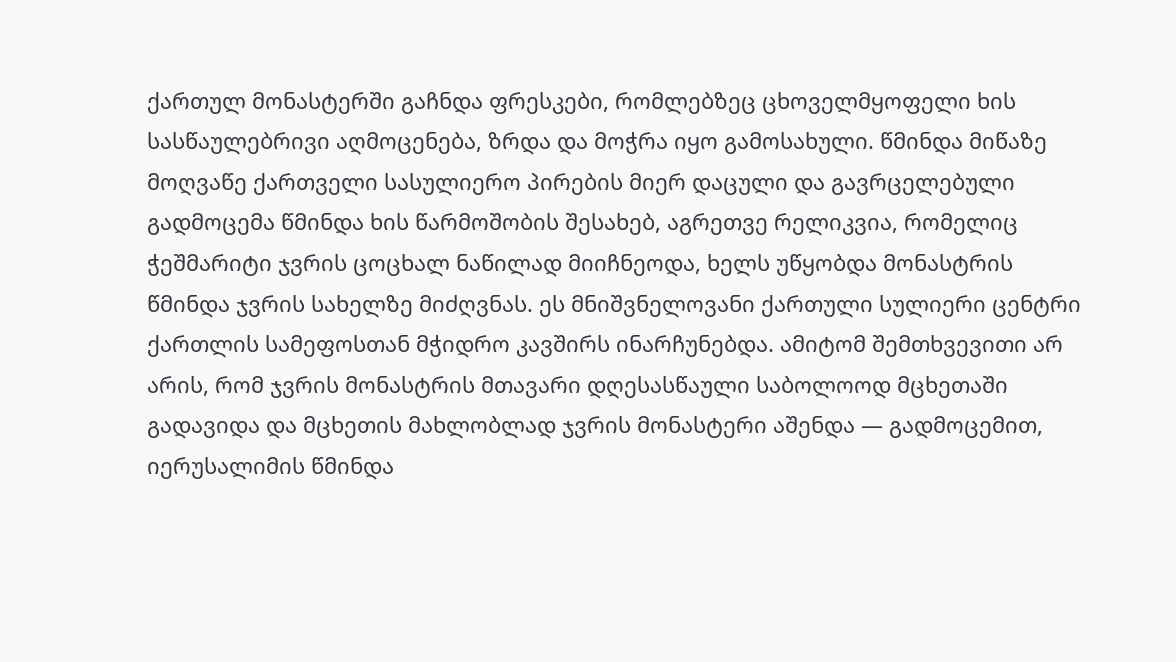ქართულ მონასტერში გაჩნდა ფრესკები, რომლებზეც ცხოველმყოფელი ხის სასწაულებრივი აღმოცენება, ზრდა და მოჭრა იყო გამოსახული. წმინდა მიწაზე მოღვაწე ქართველი სასულიერო პირების მიერ დაცული და გავრცელებული გადმოცემა წმინდა ხის წარმოშობის შესახებ, აგრეთვე რელიკვია, რომელიც ჭეშმარიტი ჯვრის ცოცხალ ნაწილად მიიჩნეოდა, ხელს უწყობდა მონასტრის წმინდა ჯვრის სახელზე მიძღვნას. ეს მნიშვნელოვანი ქართული სულიერი ცენტრი ქართლის სამეფოსთან მჭიდრო კავშირს ინარჩუნებდა. ამიტომ შემთხვევითი არ არის, რომ ჯვრის მონასტრის მთავარი დღესასწაული საბოლოოდ მცხეთაში გადავიდა და მცხეთის მახლობლად ჯვრის მონასტერი აშენდა — გადმოცემით, იერუსალიმის წმინდა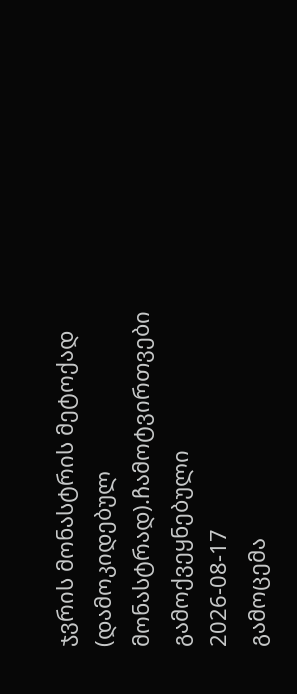ჯვრის მონასტრის მეტოქად (დამოკიდებულ მონასტრად).ჩამოტვირთვები
გამოქვეყნებული
2026-08-17
გამოცემა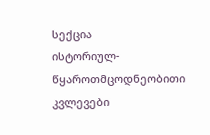სექცია
ისტორიულ-წყაროთმცოდნეობითი კვლევები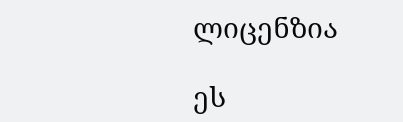ლიცენზია

ეს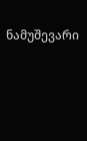ნამუშევარი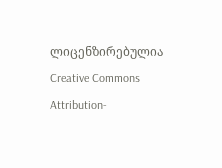ლიცენზირებულია Creative Commons Attribution-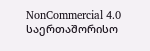NonCommercial 4.0 საერთაშორისო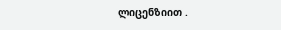ლიცენზიით .